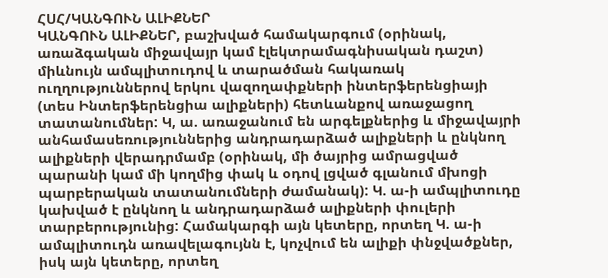ՀՍՀ/ԿԱՆԳՈՒՆ ԱԼԻՔՆԵՐ
ԿԱՆԳՈՒՆ ԱԼԻՔՆԵՐ, բաշխված համակարգում (օրինակ, առաձգական միջավայր կամ էլեկտրամագնիսական դաշտ) միևնույն ամպլիտուդով և տարածման հակառակ ուղղություններով երկու վազողափքների ինտերֆերենցիայի (տես Ինտերֆերենցիա ալիքների) հետևանքով առաջացող տատանումներ: Կ, ա. առաջանում են արգելքներից և միջավայրի անհամասեռություններից անդրադարձած ալիքների և ընկնող ալիքների վերադրմամբ (օրինակ, մի ծայրից ամրացված պարանի կամ մի կողմից փակ և օդով լցված գլանում մխոցի պարբերական տատանումների ժամանակ): Կ. ա-ի ամպլիտուդը կախված է ընկնող և անդրադարձած ալիքների փուլերի տարբերությունից: Համակարգի այն կետերը, որտեղ Կ. ա-ի ամպլիտուդն առավելագույնն է, կոչվում են ալիքի փնջվածքներ, իսկ այն կետերը, որտեղ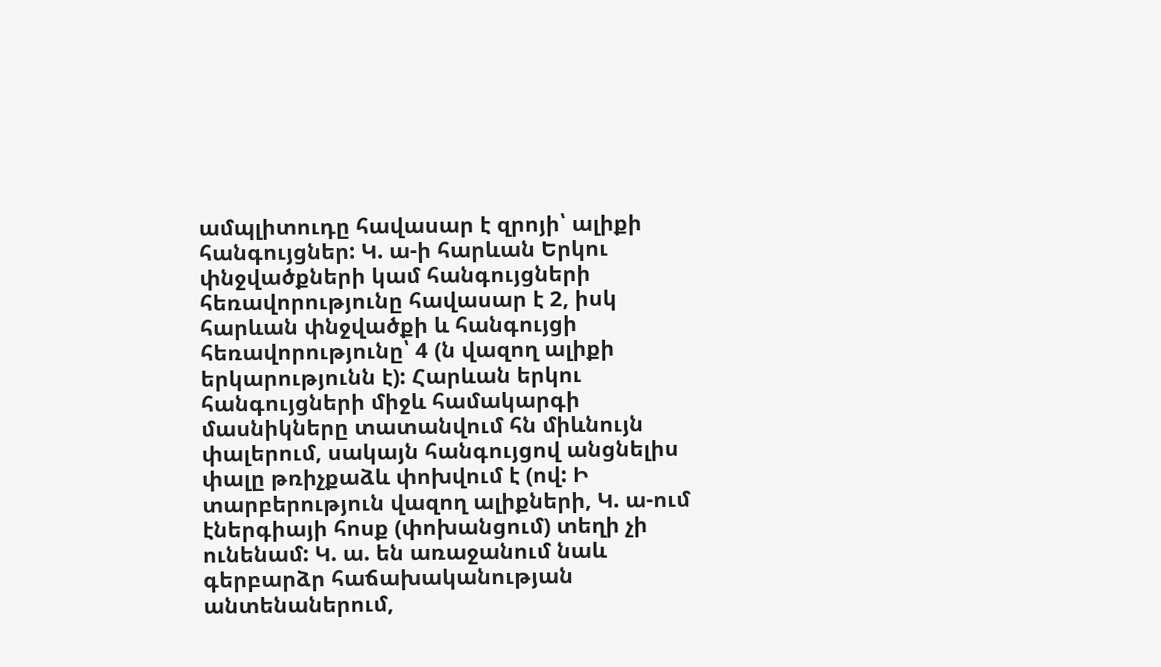ամպլիտուդը հավասար է զրոյի՝ ալիքի հանգույցներ: Կ. ա-ի հարևան Երկու փնջվածքների կամ հանգույցների հեռավորությունը հավասար է 2, իսկ հարևան փնջվածքի և հանգույցի հեռավորությունը՝ 4 (ն վազող ալիքի երկարությունն է): Հարևան երկու հանգույցների միջև համակարգի մասնիկները տատանվում հն միևնույն փալերում, սակայն հանգույցով անցնելիս փալը թռիչքաձև փոխվում է (ով: Ի տարբերություն վազող ալիքների, Կ. ա-ում էներգիայի հոսք (փոխանցում) տեղի չի ունենամ: Կ. ա. են առաջանում նաև գերբարձր հաճախականության անտենաներում,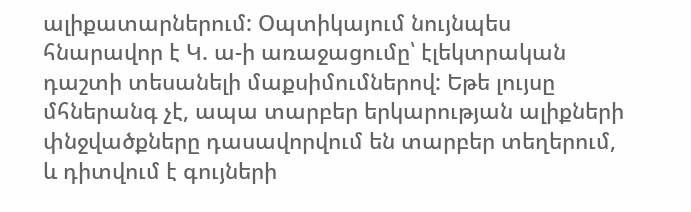ալիքատարներում: Օպտիկայում նույնպես հնարավոր է Կ. ա-ի առաջացումը՝ էլեկտրական դաշտի տեսանելի մաքսիմումներով: Եթե լույսը մհներանգ չէ, ապա տարբեր երկարության ալիքների փնջվածքները դասավորվում են տարբեր տեղերում, և դիտվում է գույների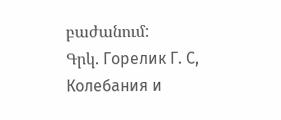բաժանում:
Գրկ. Горелик Г. С, Колебания и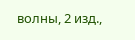волны, 2 изд.,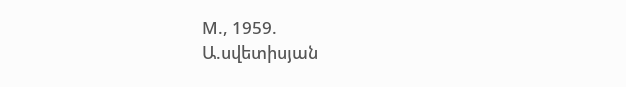М., 1959.
Ա.սվետիսյան